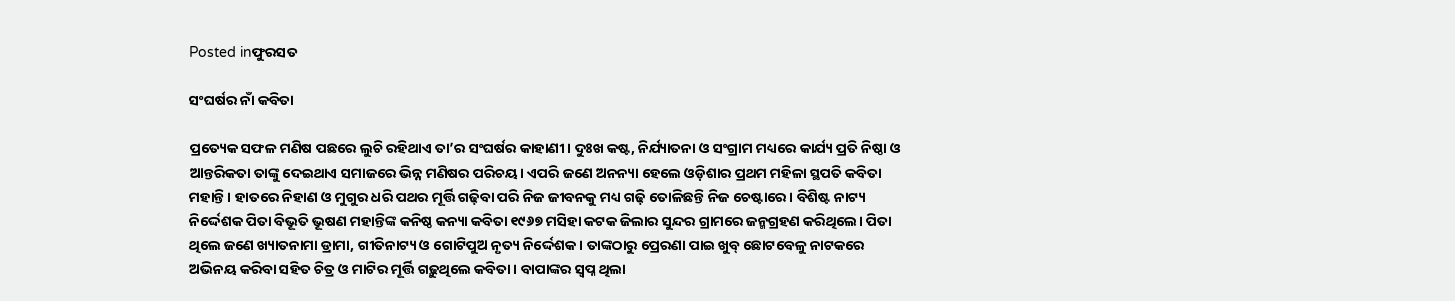Posted inଫୁରସତ

ସଂଘର୍ଷର ନାଁ କବିତା

ପ୍ରତ୍ୟେକ ସଫଳ ମଣିଷ ପଛରେ ଲୁଚି ରହିଥାଏ ତା’ର ସଂଘର୍ଷର କାହାଣୀ। ଦୁଃଖ କଷ୍ଟ, ନିର୍ଯ୍ୟାତନା ଓ ସଂଗ୍ରାମ ମଧ୍ୟରେ କାର୍ଯ୍ୟ ପ୍ରତି ନିଷ୍ଠା ଓ ଆନ୍ତରିକତା ତାଙ୍କୁ ଦେଇଥାଏ ସମାଜରେ ଭିନ୍ନ ମଣିଷର ପରିଚୟ। ଏପରି ଜଣେ ଅନନ୍ୟା ହେଲେ ଓଡ଼ିଶାର ପ୍ରଥମ ମହିଳା ସ୍ଥପତି କବିତା ମହାନ୍ତି। ହାତରେ ନିହାଣ ଓ ମୁଗୁର ଧରି ପଥର ମୂର୍ତ୍ତି ଗଢ଼ିବା ପରି ନିଜ ଜୀବନକୁ ମଧ୍ୟ ଗଢ଼ି ତୋଳିଛନ୍ତି ନିଜ ଚେଷ୍ଟାରେ। ବିଶିଷ୍ଟ ନାଟ୍ୟ ନିର୍ଦ୍ଦେଶକ ପିତା ବିଭୂତି ଭୂଷଣ ମହାନ୍ତିଙ୍କ କନିଷ୍ଠ କନ୍ୟା କବିତା ୧୯୬୭ ମସିହା କଟକ ଜିଲାର ସୁନ୍ଦର ଗ୍ରାମରେ ଜନ୍ମଗ୍ରହଣ କରିଥିଲେ। ପିତା ଥିଲେ ଜଣେ ଖ୍ୟାତନାମା ଡ୍ରାମା, ଗୀତିନାଟ୍ୟ ଓ ଗୋଟିପୁଅ ନୃତ୍ୟ ନିର୍ଦ୍ଦେଶକ। ତାଙ୍କଠାରୁ ପ୍ରେରଣା ପାଇ ଖୁବ୍‌ ଛୋଟବେଳୁ ନାଟକରେ ଅଭିନୟ କରିବା ସହିତ ଚିତ୍ର ଓ ମାଟିର ମୂର୍ତ୍ତି ଗଢ଼ୁଥିଲେ କବିତା। ବାପାଙ୍କର ସ୍ବପ୍ନ ଥିଲା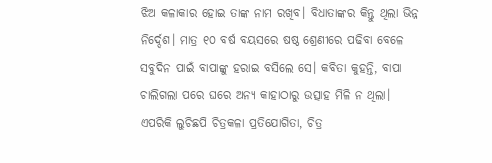ଝିଅ କଳାକାର ହୋଇ ତାଙ୍କ ନାମ ରଖିବ। ବିଧାତାଙ୍କର କିନ୍ତୁ ଥିଲା ଭିନ୍ନ ନିର୍ଦ୍ଦେଶ। ମାତ୍ର ୧୦ ବର୍ଷ ବୟସରେ ଷଷ୍ଠ ଶ୍ରେଣୀରେ ପଢିବା ବେଳେ ସବୁଦିନ ପାଇଁ ବାପାଙ୍କୁ ହରାଇ ବସିଲେ ସେ। କବିତା କୁହନ୍ତି, ବାପା ଚାଲିଗଲା ପରେ ଘରେ ଅନ୍ୟ କାହାଠାରୁ ଉତ୍ସାହ ମିଳି ନ ଥିଲା। ଏପରିକି ଲୁଚିଛପି ଚିତ୍ରକଳା ପ୍ରତିଯୋଗିତା, ଚିତ୍ର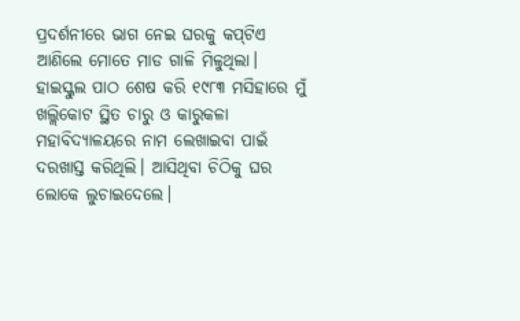ପ୍ରଦର୍ଶନୀରେ ଭାଗ ନେଇ ଘରକୁ କପ୍‌ଟିଏ ଆଣିଲେ ମୋତେ ମାଡ ଗାଳି ମିଳୁଥିଲା। ହାଇସ୍କୁଲ ପାଠ ଶେଷ କରି ୧୯୮୩ ମସିହାରେ ମୁଁ ଖଲ୍ଲିକୋଟ ସ୍ଥିତ ଚାରୁ ଓ କାରୁକଳା ମହାବିଦ୍ୟାଳୟରେ ନାମ ଲେଖାଇବା ପାଇଁ ଦରଖାସ୍ତ କରିଥିଲି। ଆସିଥିବା ଚିଠିକୁ ଘର ଲୋକେ ଲୁଚାଇଦେଲେ।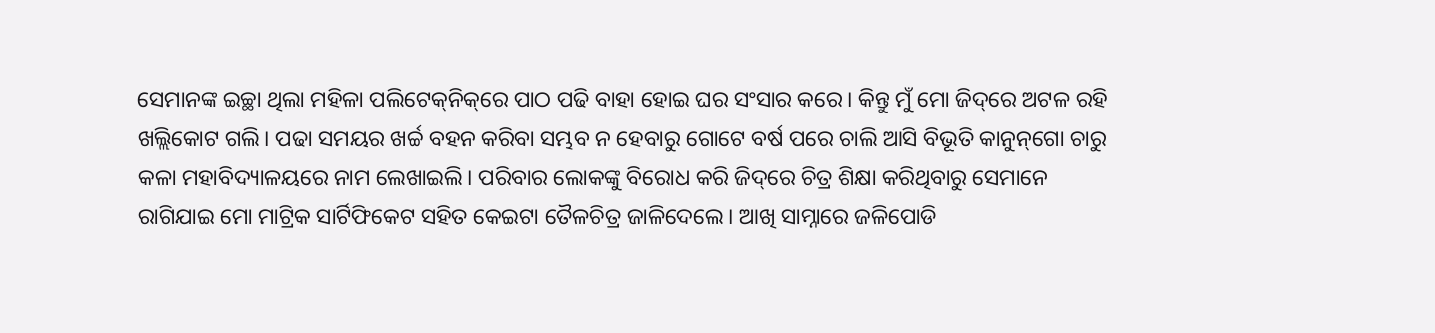ସେମାନଙ୍କ ଇଚ୍ଛା ଥିଲା ମହିଳା ପଲିଟେକ୍‌ନିକ୍‌ରେ ପାଠ ପଢି ବାହା ହୋଇ ଘର ସଂସାର କରେ। କିନ୍ତୁ ମୁଁ ମୋ ଜିଦ୍‌ରେ ଅଟଳ ରହି ଖଲ୍ଲିକୋଟ ଗଲି। ପଢା ସମୟର ଖର୍ଚ୍ଚ ବହନ କରିବା ସମ୍ଭବ ନ ହେବାରୁ ଗୋଟେ ବର୍ଷ ପରେ ଚାଲି ଆସି ବିଭୂତି କାନୁନ୍‌ଗୋ ଚାରୁ କଳା ମହାବିଦ୍ୟାଳୟରେ ନାମ ଲେଖାଇଲି। ପରିବାର ଲୋକଙ୍କୁ ବିରୋଧ କରି ଜିଦ୍‌ରେ ଚିତ୍ର ଶିକ୍ଷା କରିଥିବାରୁ ସେମାନେ ରାଗିଯାଇ ମୋ ମାଟ୍ରିକ ସାର୍ଟିଫିକେଟ ସହିତ କେଇଟା ତୈଳଚିତ୍ର ଜାଳିଦେଲେ। ଆଖି ସାମ୍ନାରେ ଜଳିପୋଡି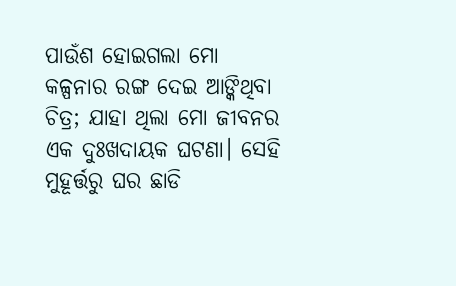ପାଉଁଶ ହୋଇଗଲା ମୋ କଳ୍ପନାର ରଙ୍ଗ ଦେଇ ଆଙ୍କିଥିବା ଚିତ୍ର; ଯାହା ଥିଲା ମୋ ଜୀବନର ଏକ ଦୁଃଖଦାୟକ ଘଟଣା। ସେହି ମୁହୂର୍ତ୍ତରୁ ଘର ଛାଡି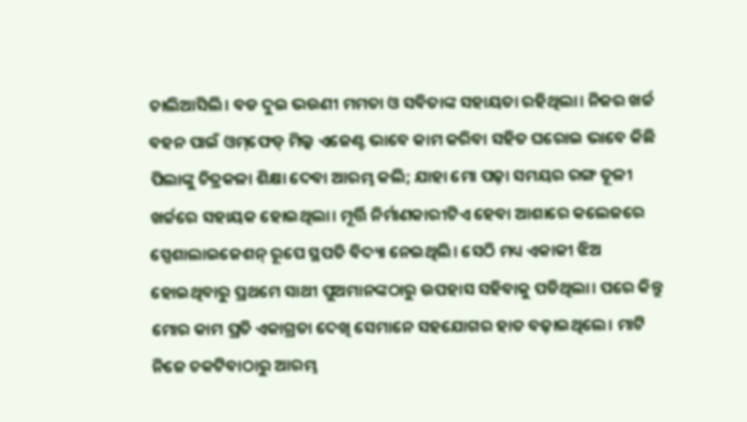ଚାଲିଆସିଲି। ବଡ ଦୁଇ ଭଉଣୀ ମମତା ଓ ସବିତାଙ୍କ ସହାୟତା ରହିଥିଲା। ନିଜର ଖର୍ଚ୍ଚ ବହନ ପାଇଁ ଓମ୍‌ଫେଡ୍‌ ମିଲ୍କ ଏଜେଣ୍ଟ ଭାବେ କାମ କରିବା ସହିତ ଘରୋଇ ଭାବେ କିଛି ପିଲାଙ୍କୁ ଚିତ୍ରକଳା ଶିକ୍ଷା ଦେବା ଆରମ୍ଭ କଲି; ଯାହା ମୋ ପଢ଼ା ସମୟର ରଙ୍ଗ ତୂଳୀ ଖର୍ଚ୍ଚରେ ସହାୟକ ହୋଇଥିଲା। ମୂର୍ତ୍ତି ନିର୍ମାଣକାରୀଟିଏ ହେବା ଆଶାରେ କଲେଜରେ ସ୍ପେଶାଲାଇଜେଶନ୍‌ ରୂପେ ସ୍ଥପତି ବିଦ୍ୟା ନେଇଥିଲି। ସେଠି ମଧ୍ୟ ଏକାକୀ ଝିଅ ହୋଇଥିବାରୁ ପ୍ରଥମେ ସାଥୀ ପୁଅମାନଙ୍କଠାରୁ ଉପହାସ ସହିବାକୁ ପଡିଥିଲା। ପରେ କିନ୍ତୁ ମୋର କାମ ପ୍ରତି ଏକାଗ୍ରତା ଦେଖି ସେମାନେ ସହଯୋଗର ହାତ ବଢ଼ାଇଥିଲେ। ମାଟି ନିଜେ ଚକଟିବାଠାରୁ ଆରମ୍ଭ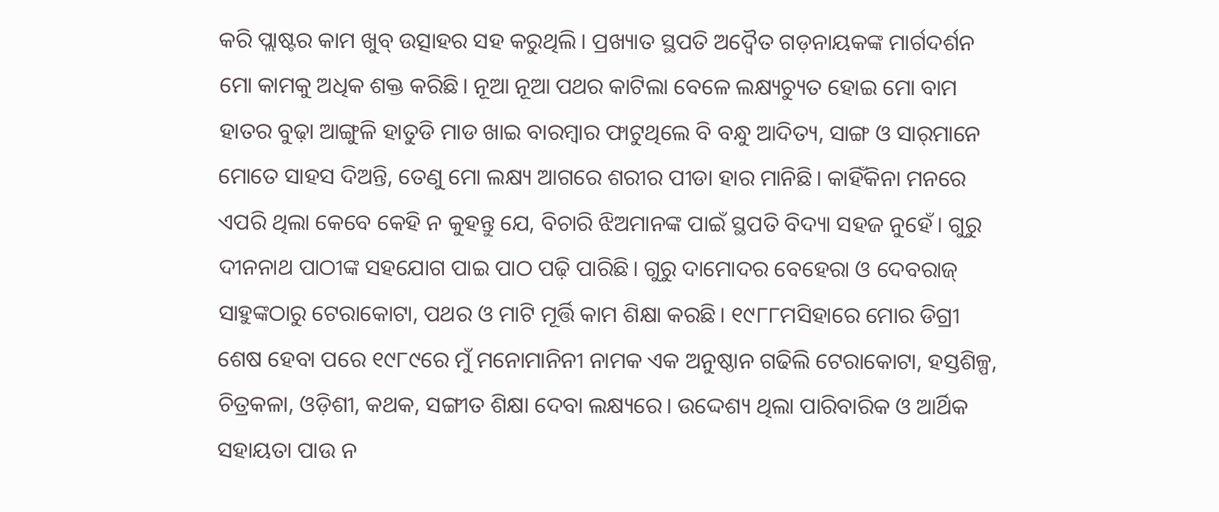କରି ପ୍ଲାଷ୍ଟର କାମ ଖୁବ୍‌ ଉତ୍ସାହର ସହ କରୁଥିଲି। ପ୍ରଖ୍ୟାତ ସ୍ଥପତି ଅଦ୍ୱୈତ ଗଡ଼ନାୟକଙ୍କ ମାର୍ଗଦର୍ଶନ ମୋ କାମକୁ ଅଧିକ ଶକ୍ତ କରିଛି। ନୂଆ ନୂଆ ପଥର କାଟିଲା ବେଳେ ଲକ୍ଷ୍ୟଚ୍ୟୁତ ହୋଇ ମୋ ବାମ ହାତର ବୁଢ଼ା ଆଙ୍ଗୁଳି ହାତୁଡି ମାଡ ଖାଇ ବାରମ୍ବାର ଫାଟୁଥିଲେ ବି ବନ୍ଧୁ ଆଦିତ୍ୟ, ସାଙ୍ଗ ଓ ସାର୍‌ମାନେ ମୋତେ ସାହସ ଦିଅନ୍ତି, ତେଣୁ ମୋ ଲକ୍ଷ୍ୟ ଆଗରେ ଶରୀର ପୀଡା ହାର ମାନିଛି। କାହିଁକିନା ମନରେ ଏପରି ଥିଲା କେବେ କେହି ନ କୁହନ୍ତୁ ଯେ, ବିଚାରି ଝିଅମାନଙ୍କ ପାଇଁ ସ୍ଥପତି ବିଦ୍ୟା ସହଜ ନୁହେଁ। ଗୁରୁ ଦୀନନାଥ ପାଠୀଙ୍କ ସହଯୋଗ ପାଇ ପାଠ ପଢ଼ି ପାରିଛି। ଗୁରୁ ଦାମୋଦର ବେହେରା ଓ ଦେବରାଜ୍‌ ସାହୁଙ୍କଠାରୁ ଟେରାକୋଟା, ପଥର ଓ ମାଟି ମୂର୍ତ୍ତି କାମ ଶିକ୍ଷା କରଛି। ୧୯୮୮ମସିହାରେ ମୋର ଡିଗ୍ରୀ ଶେଷ ହେବା ପରେ ୧୯୮୯ରେ ମୁଁ ମନୋମାନିନୀ ନାମକ ଏକ ଅନୁଷ୍ଠାନ ଗଢିଲି ଟେରାକୋଟା, ହସ୍ତଶିଳ୍ପ, ଚିତ୍ରକଳା, ଓଡ଼ିଶୀ, କଥକ, ସଙ୍ଗୀତ ଶିକ୍ଷା ଦେବା ଲକ୍ଷ୍ୟରେ। ଉଦ୍ଦେଶ୍ୟ ଥିଲା ପାରିବାରିକ ଓ ଆର୍ଥିକ ସହାୟତା ପାଉ ନ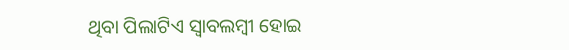ଥିବା ପିଲାଟିଏ ସ୍ବାବଲମ୍ବୀ ହୋଇ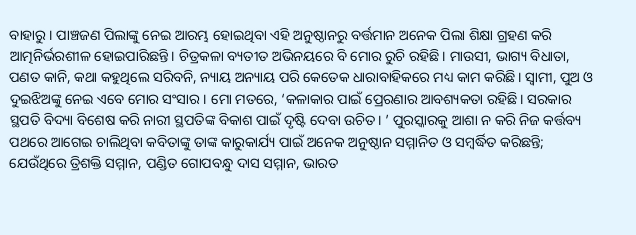ବାହାରୁ। ପାଞ୍ଚଜଣ ପିଲାଙ୍କୁ ନେଇ ଆରମ୍ଭ ହୋଇଥିବା ଏହି ଅନୁଷ୍ଠାନରୁ ବର୍ତ୍ତମାନ ଅନେକ ପିଲା ଶିକ୍ଷା ଗ୍ରହଣ କରି ଆତ୍ମନିର୍ଭରଶୀଳ ହୋଇପାରିଛନ୍ତି। ଚିତ୍ରକଳା ବ୍ୟତୀତ ଅଭିନୟରେ ବି ମୋର ରୁଚି ରହିଛି। ମାଉସୀ, ଭାଗ୍ୟ ବିଧାତା, ପଣତ କାନି, କଥା କହୁଥିଲେ ସରିବନି, ନ୍ୟାୟ ଅନ୍ୟାୟ ପରି କେତେକ ଧାରାବାହିକରେ ମଧ୍ୟ କାମ କରିଛି। ସ୍ବାମୀ, ପୁଅ ଓ ଦୁଇଝିଅଙ୍କୁ ନେଇ ଏବେ ମୋର ସଂସାର। ମୋ ମତରେ, ‘କଳାକାର ପାଇଁ ପ୍ରେରଣାର ଆବଶ୍ୟକତା ରହିଛି। ସରକାର ସ୍ଥପତି ବିଦ୍ୟା ବିଶେଷ କରି ନାରୀ ସ୍ଥପତିଙ୍କ ବିକାଶ ପାଇଁ ଦୃଷ୍ଟି ଦେବା ଉଚିତ। ’ ପୁରସ୍କାରକୁ ଆଶା ନ କରି ନିଜ କର୍ତ୍ତବ୍ୟ ପଥରେ ଆଗେଇ ଚାଲିଥିବା କବିତାଙ୍କୁ ତାଙ୍କ କାରୁକାର୍ଯ୍ୟ ପାଇଁ ଅନେକ ଅନୁଷ୍ଠାନ ସମ୍ମାନିତ ଓ ସମ୍ବର୍ଦ୍ଧିତ କରିଛନ୍ତି; ଯେଉଁଥିରେ ତ୍ରିଶକ୍ତି ସମ୍ମାନ, ପଣ୍ଡିତ ଗୋପବନ୍ଧୁ ଦାସ ସମ୍ମାନ, ଭାରତ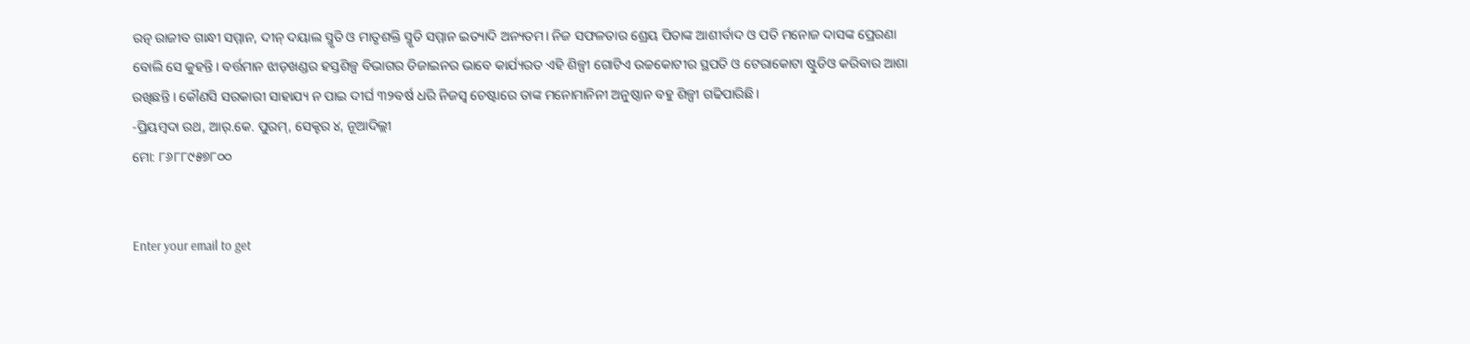ରତ୍ନ ରାଜୀବ ଗାନ୍ଧୀ ସମ୍ମାନ, ଦୀନ୍‌ ଦୟାଲ ସ୍ମୃତି ଓ ମାତୃଶକ୍ତି ସ୍ମୃତି ସମ୍ମାନ ଇତ୍ୟାଦି ଅନ୍ୟତମ। ନିଜ ସଫଳତାର ଶ୍ରେୟ ପିତାଙ୍କ ଆଶୀର୍ବାଦ ଓ ପତି ମନୋଜ ଦାସଙ୍କ ପ୍ରେରଣା ବୋଲି ସେ କୁହନ୍ତି। ବର୍ତ୍ତମାନ ଝାଡ଼ଖଣ୍ଡର ହସ୍ତଶିଳ୍ପ ବିଭାଗର ଡିଜାଇନର ଭାବେ କାର୍ଯ୍ୟରତ ଏହି ଶିଳ୍ପୀ ଗୋଟିଏ ଉଚ୍ଚକୋଟୀର ସ୍ଥପତି ଓ ଟେରାକୋଟା ଷ୍ଟୁଡିଓ କରିବାର ଆଶା ରଖିଛନ୍ତି । କୌଣସି ସରକାରୀ ସାହାଯ୍ୟ ନ ପାଇ ଦୀର୍ଘ ୩୨ବର୍ଷ ଧରି ନିଜସ୍ବ ଚେଷ୍ଟାରେ ତାଙ୍କ ମନୋମାନିନୀ ଅନୁଷ୍ଠାନ ବହୁ ଶିଳ୍ପୀ ଗଢିପାରିଛି।
-ପ୍ରିୟମ୍ବଦା ରଥ, ଆର୍‌.କେ. ପୁରମ୍‌, ସେକ୍ଟର ୪, ନୂଆଦିଲ୍ଲୀ
ମୋ: ୮୬୮୮୯୫୭୮୦୦


Enter your email to get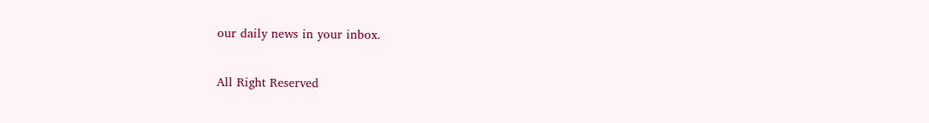our daily news in your inbox.

All Right Reserved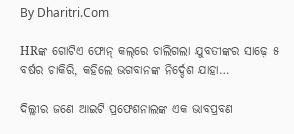By Dharitri.Com

HRଙ୍କ ଗୋଟିଏ ଫୋନ୍‌ କଲ୍‌ରେ ଚାଲିଗଲା ଯୁବତୀଙ୍କର ସାଢ଼େ ୫ ବର୍ଷର ଚାକିରି, କହିଲେ ଭଗବାନଙ୍କ ନିର୍ଦ୍ଦେଶ ଯାହା…

ଦିଲ୍ଲୀର ଜଣେ ଆଇଟି ପ୍ରଫେଶନାଲଙ୍କ ଏକ ଭାବପ୍ରବଣ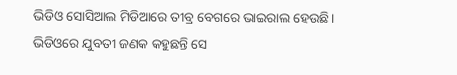ଭିଡିଓ ସୋସିଆଲ ମିଡିଆରେ ତୀବ୍ର ବେଗରେ ଭାଇରାଲ ହେଉଛି। ଭିଡିଓରେ ଯୁବତୀ ଜଣକ କହୁଛନ୍ତି ସେ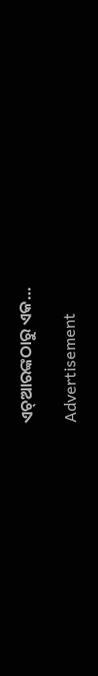ଏଚ୍‌ଆରଙ୍କଠାରୁ ଏକ…

Advertisement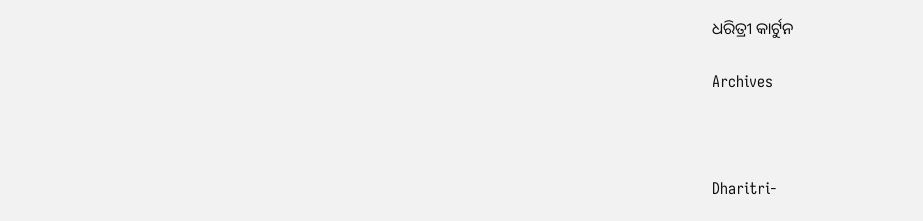ଧରିତ୍ରୀ କାର୍ଟୁନ

Archives



Dharitri-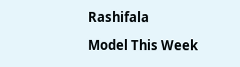Rashifala

Model This Week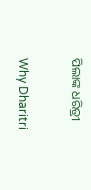ପିଲାଙ୍କ ଧରିତ୍ରୀ

Why Dharitri